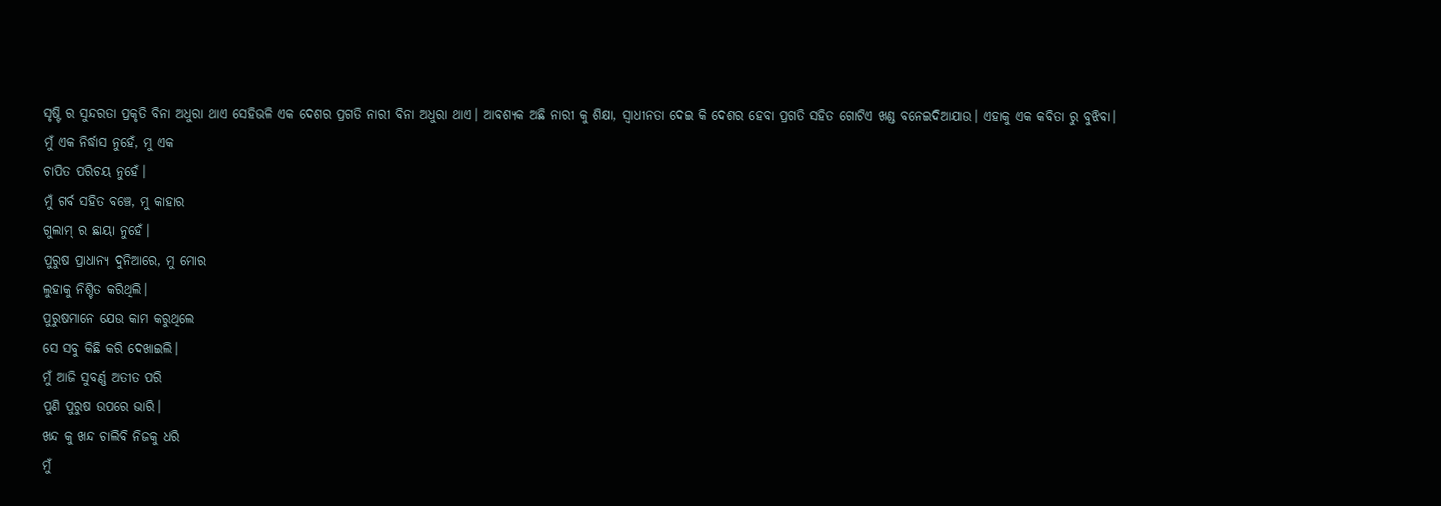ସୃଷ୍ଟି ର ସୁନ୍ଦରତା ପ୍ରକୃତି ବିନା ଅଧୁରା ଥାଏ ସେହିଭଳି ଏକ ଦେଶର ପ୍ରଗତି ନାରୀ ବିନା ଅଧୁରା ଥାଏ। ଆବଶ୍ୟକ ଅଛି ନାରୀ କୁ ଶିକ୍ଷା, ସ୍ଵାଧୀନତା ଦେଇ କି ଦେଶର ହେବା ପ୍ରଗତି ସହିତ ଗୋଟିଏ ଖଣ୍ଡ ବନେଇଦିଆଯାଉ। ଏହାକୁ ଏକ କବିତା ରୁ ବୁଝିବା।
ମୁଁ ଏକ ନିର୍ଦ୍ଧାସ ନୁହେଁ, ମୁ ଏକ
ଚାପିତ ପରିଚୟ ନୁହେଁ।
ମୁଁ ଗର୍ବ ସହିତ ବଞ୍ଚେ, ମୁ କାହାର
ଗୁଲାମ୍ ର ଛାୟା ନୁହେଁ।
ପୁରୁଷ ପ୍ରାଧାନ୍ୟ ଦୁନିଆରେ, ମୁ ମୋର
ଲୁହାକୁ ନିଶ୍ଚିତ କରିଥିଲି।
ପୁରୁଷମାନେ ଯେଉ କାମ କରୁଥିଲେ
ସେ ସବୁ କିଛି କରି ଦେଖାଇଲି।
ମୁଁ ଆଜି ସୁବର୍ଣ୍ଣ ଅତୀତ ପରି
ପୁଣି ପୁରୁଷ ଉପରେ ଭାରି।
ଖନ୍ଦ କୁ ଖନ୍ଦ ଚାଲିବି ନିଜକୁ ଧରି
ମୁଁ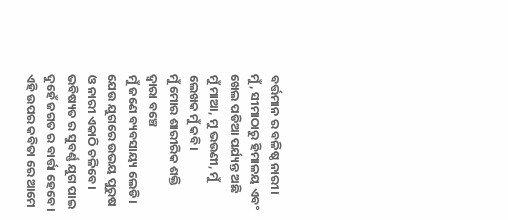ବର୍ତ୍ତମାନ ର ବଳିଷ୍ଠ ନାରୀ।
ମୁଁ, ସୀମାଠାରୁ ହିମାଳୟ ଏବଂ
ଖେଲ ପଡିଆ ପର୍ଯ୍ୟନ୍ତ ଅଛି
ମୁଁ ମାଆ, ମୁ ଭଉଣୀ, ମୁଁ ଲେଖକ ମୁଁ କବି।
ମୁଁ ମୋର ଶାରୀରିକ ଶକ୍ତି ଦ୍ୱାରା ବଞ୍ଚେ
ମୁଁ ଜଣେ ବ୍ୟବସାୟ୍ୟ ଲେଡି।
ଯେଉ ଯୁଗରେ ଉଭୟ ପୁରୁଷ
ଓ ନାରୀ ଏକାଠି ଚଳିବେ।
ଭବିଷ୍ୟତ ର ସୁବର୍ଣ୍ଣ ଯୁଗ ପାଇ
ଦୁହେଁ ଜଗତ ର ବାର୍ତ୍ତା ହେବେ।
ଏହି ଉପର କବିତା ରେ ଆମେ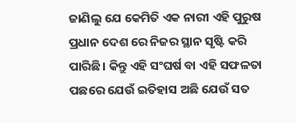ଜାଣିଲୁ ଯେ କେମିତି ଏକ ନାରୀ ଏହି ପୁରୁଷ ପ୍ରଧାନ ଦେଶ ରେ ନିଜର ସ୍ଥାନ ସୃଷ୍ଟି କରି ପାରିଛି। କିନ୍ତୁ ଏହି ସଂଘର୍ଷ ବା ଏହି ସଫଳତା ପଛରେ ଯେଉଁ ଇତିହାସ ଅଛି ଯେଉଁ ସତ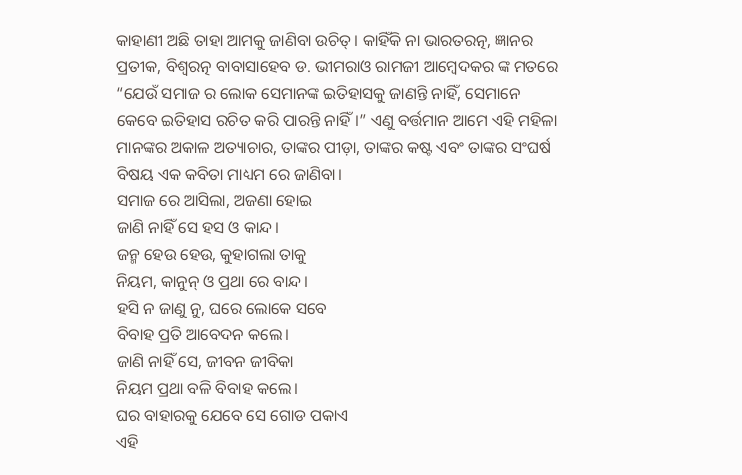କାହାଣୀ ଅଛି ତାହା ଆମକୁ ଜାଣିବା ଉଚିତ୍। କାହିଁକି ନା ଭାରତରତ୍ନ, ଜ୍ଞାନର ପ୍ରତୀକ, ବିଶ୍ୱରତ୍ନ ବାବାସାହେବ ଡ. ଭୀମରାଓ ରାମଜୀ ଆମ୍ବେଦକର ଙ୍କ ମତରେ “ଯେଉଁ ସମାଜ ର ଲୋକ ସେମାନଙ୍କ ଇତିହାସକୁ ଜାଣନ୍ତି ନାହିଁ, ସେମାନେ କେବେ ଇତିହାସ ରଚିତ କରି ପାରନ୍ତି ନାହିଁ।” ଏଣୁ ବର୍ତ୍ତମାନ ଆମେ ଏହି ମହିଳା ମାନଙ୍କର ଅକାଳ ଅତ୍ୟାଚାର, ତାଙ୍କର ପୀଡ଼ା, ତାଙ୍କର କଷ୍ଟ ଏବଂ ତାଙ୍କର ସଂଘର୍ଷ ବିଷୟ ଏକ କବିତା ମାଧ୍ୟମ ରେ ଜାଣିବା।
ସମାଜ ରେ ଆସିଲା, ଅଜଣା ହୋଇ
ଜାଣି ନାହିଁ ସେ ହସ ଓ କାନ୍ଦ।
ଜନ୍ମ ହେଉ ହେଉ, କୁହାଗଲା ତାକୁ
ନିୟମ, କାନୁନ୍ ଓ ପ୍ରଥା ରେ ବାନ୍ଦ।
ହସି ନ ଜାଣୁ ନୁ, ଘରେ ଲୋକେ ସବେ
ବିବାହ ପ୍ରତି ଆବେଦନ କଲେ।
ଜାଣି ନାହିଁ ସେ, ଜୀବନ ଜୀବିକା
ନିୟମ ପ୍ରଥା ବଳି ବିବାହ କଲେ।
ଘର ବାହାରକୁ ଯେବେ ସେ ଗୋଡ ପକାଏ
ଏହି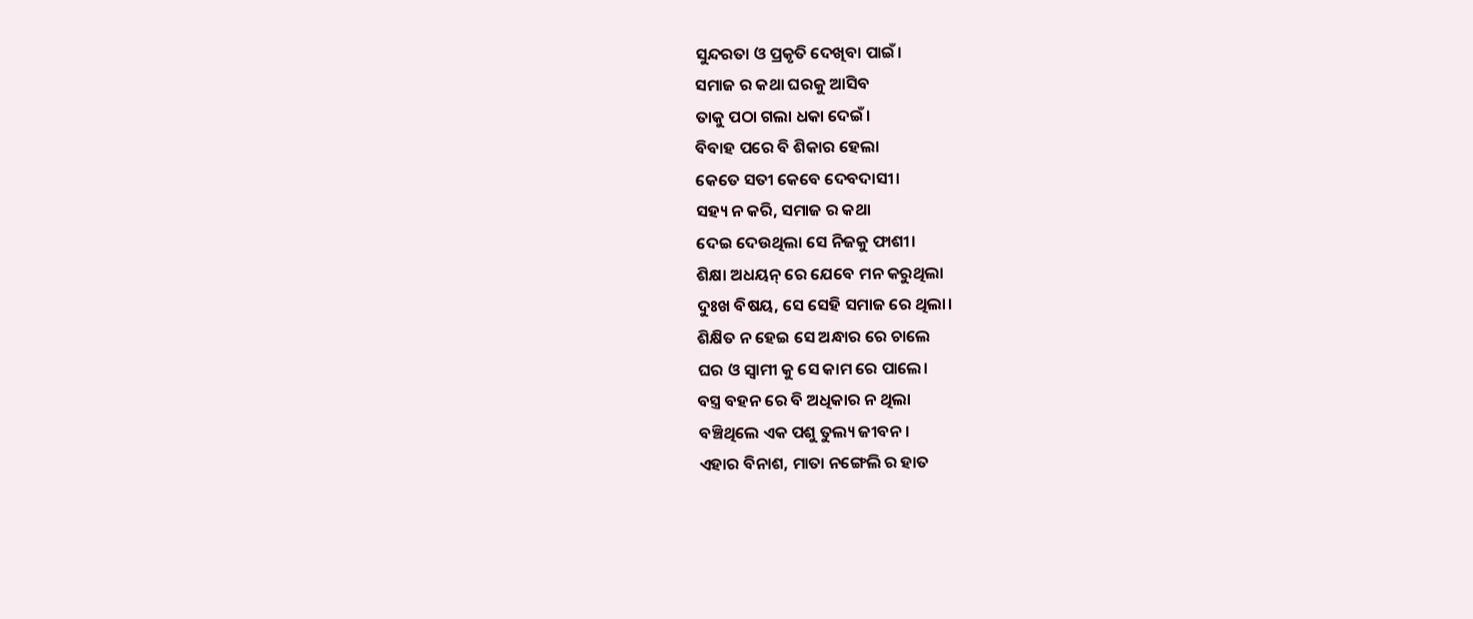ସୁନ୍ଦରତା ଓ ପ୍ରକୃତି ଦେଖିବା ପାଇଁ।
ସମାଜ ର କଥା ଘରକୁ ଆସିବ
ତାକୁ ପଠା ଗଲା ଧକା ଦେଇଁ।
ବିବାହ ପରେ ବି ଶିକାର ହେଲା
କେତେ ସତୀ କେବେ ଦେବଦାସୀ।
ସହ୍ୟ ନ କରି, ସମାଜ ର କଥା
ଦେଇ ଦେଉଥିଲା ସେ ନିଜକୁ ଫାଶୀ।
ଶିକ୍ଷା ଅଧୟନ୍ ରେ ଯେବେ ମନ କରୁଥିଲା
ଦୁଃଖ ବିଷୟ, ସେ ସେହି ସମାଜ ରେ ଥିଲା।
ଶିକ୍ଷିତ ନ ହେଇ ସେ ଅନ୍ଧାର ରେ ଚାଲେ
ଘର ଓ ସ୍ବାମୀ କୁ ସେ କାମ ରେ ପାଲେ।
ବସ୍ତ୍ର ବହନ ରେ ବି ଅଧିକାର ନ ଥିଲା
ବଞ୍ଚିଥିଲେ ଏକ ପଶୁ ତୁଲ୍ୟ ଜୀବନ।
ଏହାର ବିନାଶ, ମାତା ନଙ୍ଗେଲି ର ହାତ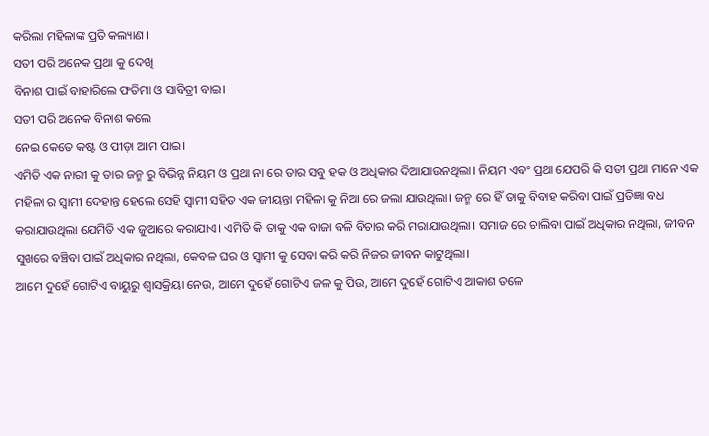କରିଲା ମହିଳାଙ୍କ ପ୍ରତି କଲ୍ୟାଣ।
ସତୀ ପରି ଅନେକ ପ୍ରଥା କୁ ଦେଖି
ବିନାଶ ପାଇଁ ବାହାରିଲେ ଫତିମା ଓ ସାବିତ୍ରୀ ବାଇ।
ସତୀ ପରି ଅନେକ ବିନାଶ କଲେ
ନେଇ କେତେ କଷ୍ଟ ଓ ପୀଡ଼ା ଆମ ପାଇ।
ଏମିତି ଏକ ନାରୀ କୁ ତାର ଜନ୍ମ ରୁ ବିଭିନ୍ନ ନିୟମ ଓ ପ୍ରଥା ନା ରେ ତାର ସବୁ ହକ ଓ ଅଧିକାର ଦିଆଯାଉନଥିଲା। ନିୟମ ଏବଂ ପ୍ରଥା ଯେପରି କି ସତୀ ପ୍ରଥା ମାନେ ଏକ ମହିଳା ର ସ୍ବାମୀ ଦେହାନ୍ତ ହେଲେ ସେହି ସ୍ବାମୀ ସହିତ ଏକ ଜୀୟନ୍ତା ମହିଳା କୁ ନିଆ ରେ ଜଲା ଯାଉଥିଲା। ଜନ୍ମ ରେ ହିଁ ତାକୁ ବିବାହ କରିବା ପାଇଁ ପ୍ରତିଜ୍ଞା ବଧ କରାଯାଉଥିଲା ଯେମିତି ଏକ ଜୁଆରେ କରାଯାଏ। ଏମିତି କି ତାକୁ ଏକ ବାଜା ବଳି ବିଚାର କରି ମରାଯାଉଥିଲା। ସମାଜ ରେ ଚାଲିବା ପାଇଁ ଅଧିକାର ନଥିଲା, ଜୀବନ ସୁଖରେ ବଞ୍ଚିବା ପାଇଁ ଅଧିକାର ନଥିଲା, କେବଳ ଘର ଓ ସ୍ବାମୀ କୁ ସେବା କରି କରି ନିଜର ଜୀବନ କାଟୁଥିଲା।
ଆମେ ଦୁହେଁ ଗୋଟିଏ ବାୟୁରୁ ଶ୍ୱାସକ୍ରିୟା ନେଉ, ଆମେ ଦୁହେଁ ଗୋଟିଏ ଜଳ କୁ ପିଉ, ଆମେ ଦୁହେଁ ଗୋଟିଏ ଆକାଶ ତଳେ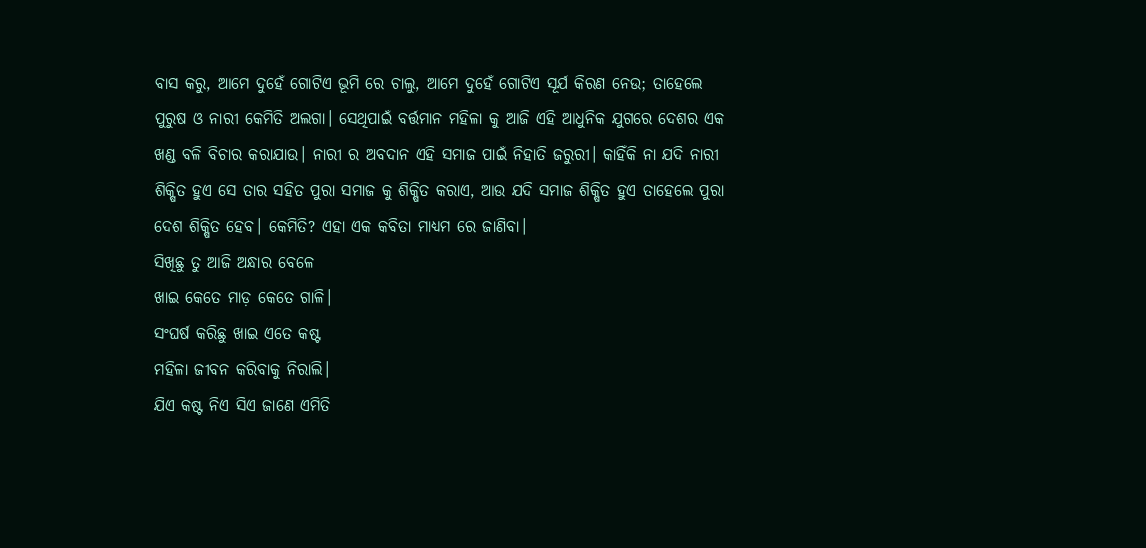ବାସ କରୁ, ଆମେ ଦୁହେଁ ଗୋଟିଏ ଭୂମି ରେ ଚାଲୁ, ଆମେ ଦୁହେଁ ଗୋଟିଏ ସୂର୍ଯ କିରଣ ନେଉ; ତାହେଲେ ପୁରୁଷ ଓ ନାରୀ କେମିତି ଅଲଗା। ସେଥିପାଇଁ ବର୍ତ୍ତମାନ ମହିଳା କୁ ଆଜି ଏହି ଆଧୁନିକ ଯୁଗରେ ଦେଶର ଏକ ଖଣ୍ଡ ବଳି ବିଚାର କରାଯାଉ। ନାରୀ ର ଅବଦାନ ଏହି ସମାଜ ପାଇଁ ନିହାତି ଜରୁରୀ। କାହିଁକି ନା ଯଦି ନାରୀ ଶିକ୍ଷିତ ହୁଏ ସେ ତାର ସହିତ ପୁରା ସମାଜ କୁ ଶିକ୍ଷିତ କରାଏ, ଆଉ ଯଦି ସମାଜ ଶିକ୍ଷିତ ହୁଏ ତାହେଲେ ପୁରା ଦେଶ ଶିକ୍ଷିତ ହେବ। କେମିତି? ଏହା ଏକ କବିତା ମାଧ୍ୟମ ରେ ଜାଣିବା।
ସିଖିଛୁ ତୁ ଆଜି ଅନ୍ଧାର ବେଳେ
ଖାଇ କେତେ ମାଡ଼ କେତେ ଗାଳି।
ସଂଘର୍ଷ କରିଛୁ ଖାଇ ଏତେ କଷ୍ଟ
ମହିଳା ଜୀବନ କରିବାକୁ ନିରାଲି।
ଯିଏ କଷ୍ଟ ନିଏ ସିଏ ଜାଣେ ଏମିତି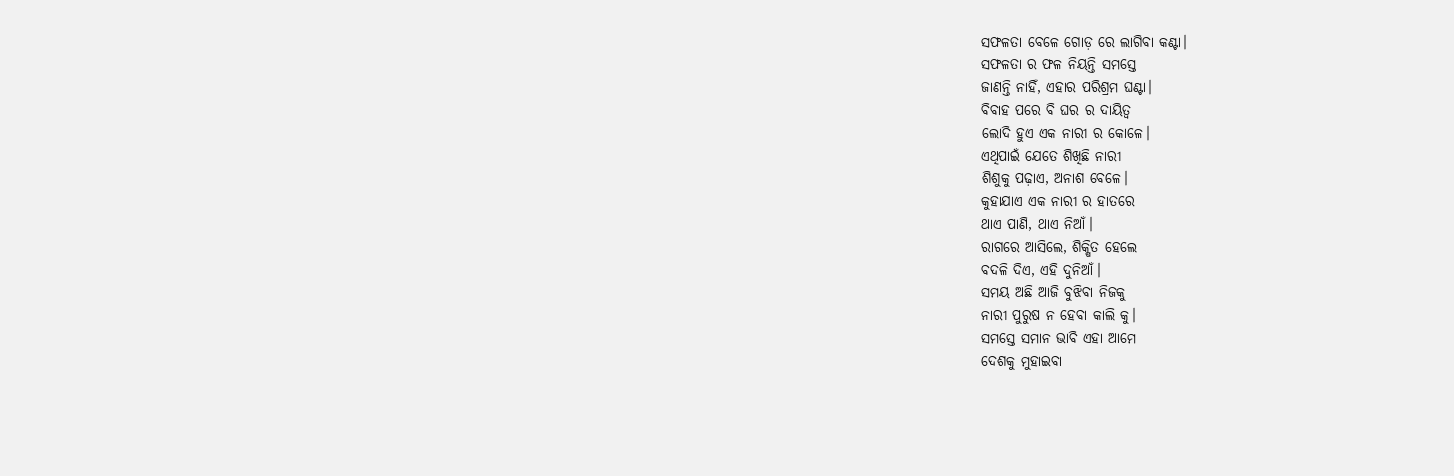ସଫଳତା ବେଳେ ଗୋଡ଼ ରେ ଲାଗିବା କଣ୍ଟା।
ସଫଳତା ର ଫଳ ନିୟନ୍ତି ସମସ୍ତେ
ଜାଣନ୍ତି ନାହିଁ, ଏହାର ପରିଶ୍ରମ ଘଣ୍ଟା।
ବିବାହ ପରେ ବି ଘର ର ଦାୟିତ୍ଵ
ଲୋଦି ହୁଏ ଏକ ନାରୀ ର କୋଳେ।
ଏଥିପାଇଁ ଯେତେ ଶିଖିଛି ନାରୀ
ଶିଶୁକୁ ପଢ଼ାଏ, ଅନାଶ ବେଳେ।
କୁହାଯାଏ ଏକ ନାରୀ ର ହାତରେ
ଥାଏ ପାଣି, ଥାଏ ନିଆଁ।
ରାଗରେ ଆସିଲେ, ଶିକ୍ଷିତ ହେଲେ
ବଦଳି ଦିଏ, ଏହି ଦୁନିଆଁ।
ସମୟ ଅଛି ଆଜି ବୁଝିବା ନିଜକୁ
ନାରୀ ପୁରୁଷ ନ ହେବା କାଲି କୁ।
ସମସ୍ତେ ସମାନ ଭାବି ଏହା ଆମେ
ଦେଶକୁ ମୁହାଇବା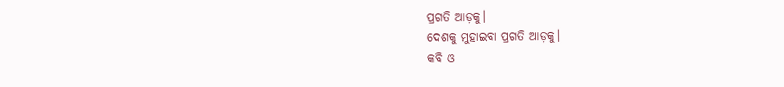ପ୍ରଗତି ଆଡ଼କୁ।
ଦେଶକୁ ମୁହାଇବା ପ୍ରଗତି ଆଡ଼କୁ।
କବି ଓ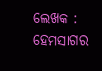ଲେଖକ : ହେମସାଗର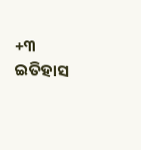+୩ ଇତିହାସ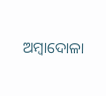ଅମ୍ବାଦୋଳା